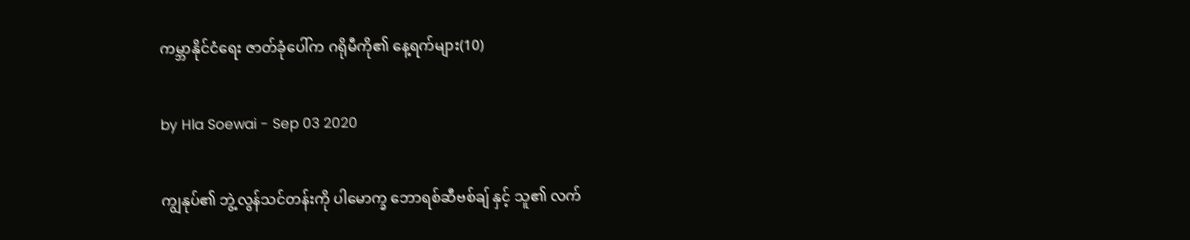ကမ္ဘာနိုင်ငံရေး ဇာတ်ခုံပေါ်က ဂရိုမီကို၏ နေ့ရက်များ(10)

by Hla Soewai - Sep 03 2020

ကျွနုပ်၏ ဘွဲ့လွန်သင်တန်းကို ပါမောက္ခ ဘောရစ်ဆီဗစ်ချ် နှင့် သူ၏ လက်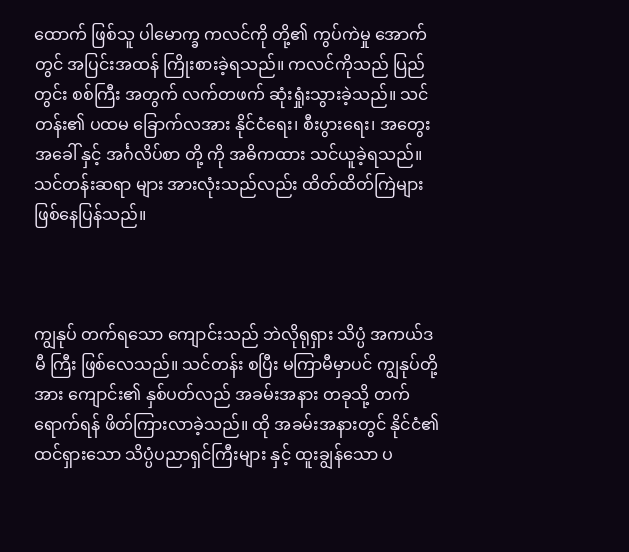ထောက် ဖြစ်သူ ပါမောက္ခ ကလင်ကို တို့၏ ကွပ်ကဲမှု အောက်တွင် အပြင်းအထန် ကြိုးစားခဲ့ရသည်။ ကလင်ကိုသည် ပြည်တွင်း စစ်ကြီး အတွက် လက်တဖက် ဆုံးရှုံးသွားခဲ့သည်။ သင်တန်း၏ ပထမ ခြောက်လအား နိုင်ငံရေး၊ စီးပွားရေး၊ အတွေးအခေါ် နှင့် အင်္ဂလိပ်စာ တို့ ကို အဓိကထား သင်ယူခဲ့ရသည်။ သင်တန်းဆရာ များ အားလုံးသည်လည်း ထိတ်ထိတ်ကြဲများ ဖြစ်နေပြန်သည်။



ကျွနုပ် တက်ရသော ကျောင်းသည် ဘဲလိုရုရှား သိပ္ပံ အကယ်ဒမီ ကြီး ဖြစ်လေသည်။ သင်တန်း စပြီး မကြာမီမှာပင် ကျွနုပ်တို့ အား ကျောင်း၏ နှစ်ပတ်လည် အခမ်းအနား တခုသို့ တက်ရောက်ရန် ဖိတ်ကြားလာခဲ့သည်။ ထို အခမ်းအနားတွင် နိုင်ငံ၏ ထင်ရှားသော သိပ္ပံပညာရှင်ကြီးများ နှင့် ထူးချွန်သော ပ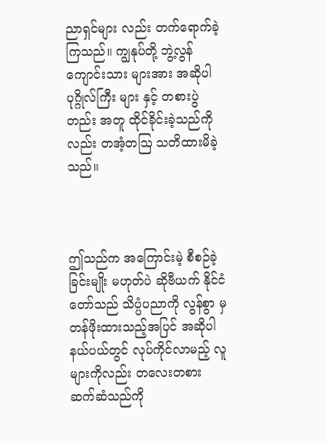ညာရှင်များ လည်း တက်ရောက်ခဲ့ကြသည်။ ကျွနုပ်တို့ ဘွဲ့လွန်ကျောင်းသား များအား အဆိုပါ ပုဂ္ဂိုလ်ကြီး များ နှင့် တစားပွဲတည်း အတူ ထိုင်ခိုင်းခဲ့သည်ကိုလည်း တအံ့တဩ သတိထားမိခဲ့သည်။



ဤသည်က အကြောင်းမဲ့ စီစဉ်ခဲ့ခြင်းမျိုး မဟုတ်ပဲ ဆိုဗီယက် နိုင်ငံတော်သည် သိပ္ပံပညာကို လွန်စွာ မှ တန်ဖိုးထားသည့်အပြင် အဆိုပါ နယ်ပယ်တွင် လုပ်ကိုင်လာမည့် လူများကိုလည်း တလေးတစား ဆက်ဆံသည်ကို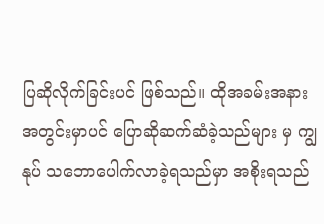ပြဆိုလိုက်ခြင်းပင် ဖြစ်သည်။ ထိုအခမ်းအနား အတွင်းမှာပင် ပြောဆိုဆက်ဆံခဲ့သည်များ မှ ကျွနုပ် သဘောပေါက်လာခဲ့ရသည်မှာ အစိုးရသည်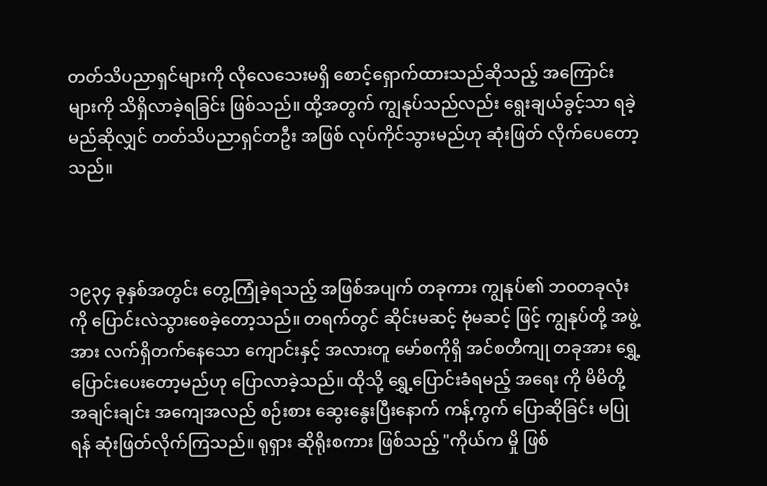တတ်သိပညာရှင်များကို လိုလေသေးမရှိ စောင့်ရှောက်ထားသည်ဆိုသည့် အကြောင်းများကို သိရှိလာခဲ့ရခြင်း ဖြစ်သည်။ ထို့အတွက် ကျွနုပ်သည်လည်း ရွေးချယ်ခွင့်သာ ရခဲ့မည်ဆိုလျှင် တတ်သိပညာရှင်တဦး အဖြစ် လုပ်ကိုင်သွားမည်ဟု ဆုံးဖြတ် လိုက်ပေတော့သည်။



၁၉၃၄ ခုနှစ်အတွင်း တွေ့ကြုံခဲ့ရသည့် အဖြစ်အပျက် တခုကား ကျွနုပ်၏ ဘဝတခုလုံး ကို ပြောင်းလဲသွားစေခဲ့တော့သည်။ တရက်တွင် ဆိုင်းမဆင့် ဗုံမဆင့် ဖြင့် ကျွနုပ်တို့ အဖွဲ့အား လက်ရှိတက်နေသော ကျောင်းနှင့် အလားတူ မော်စကိုရှိ အင်စတီကျု တခုအား ရွှေ့ပြောင်းပေးတော့မည်ဟု ပြောလာခဲ့သည်။ ထိုသို့ ရွှေ့ပြောင်းခံရမည့် အရေး ကို မိမိတို့ အချင်းချင်း အကျေအလည် စဉ်းစား ဆွေးနွေးပြီးနောက် ကန့်ကွက် ပြောဆိုခြင်း မပြုရန် ဆုံးဖြတ်လိုက်ကြသည်။ ရုရှား ဆိုရိုးစကား ဖြစ်သည့် "ကိုယ်က မှို ဖြစ်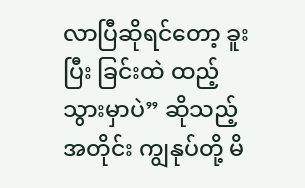လာပြီဆိုရင်တော့ ခူးပြီး ခြင်းထဲ ထည့်သွားမှာပဲ” ဆိုသည့် အတိုင်း ကျွနုပ်တို့ မိ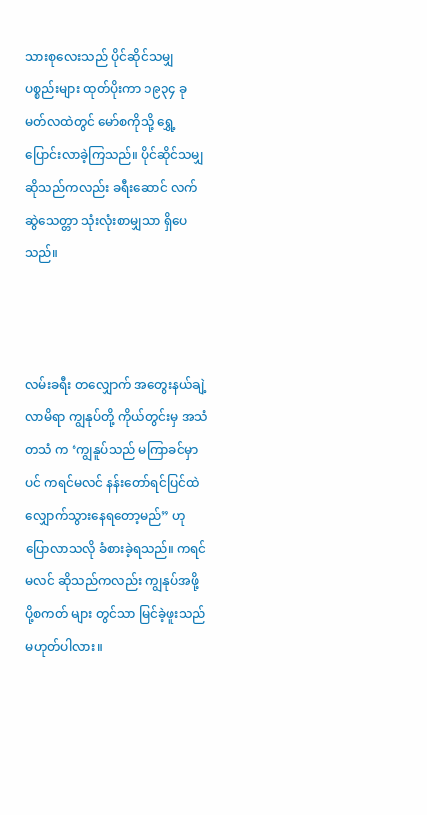သားစုလေးသည် ပိုင်ဆိုင်သမျှ ပစ္စည်းများ ထုတ်ပိုးကာ ၁၉၃၄ ခု မတ်လထဲတွင် မော်စကိုသို့ ရွှေ့ပြောင်းလာခဲ့ကြသည်။ ပိုင်ဆိုင်သမျှ ဆိုသည်ကလည်း ခရီးဆောင် လက်ဆွဲသေတ္တာ သုံးလုံးစာမျှသာ ရှိပေသည်။



လမ်းခရီး တလျှောက် အတွေးနယ်ချဲ့လာမိရာ ကျွနုပ်တို့ ကိုယ်တွင်းမှ အသံတသံ က ‘ကျွနူပ်သည် မကြာခင်မှာပင် ကရင်မလင် နန်းတော်ရင်ပြင်ထဲ လျှောက်သွားနေရတော့မည်” ဟု ပြောလာသလို ခံစားခဲ့ရသည်။ ကရင်မလင် ဆိုသည်ကလည်း ကျွနုပ်အဖို့ ပို့စကတ် များ တွင်သာ မြင်ခဲ့ဖူးသည် မဟုတ်ပါလား။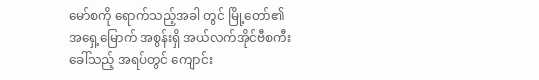မော်စကို ရောက်သည့်အခါ တွင် မြို့တော်၏ အရှေ့မြောက် အစွန်းရှိ အယ်လက်အိုင်ဗီစကီး ခေါ်သည့် အရပ်တွင် ကျောင်း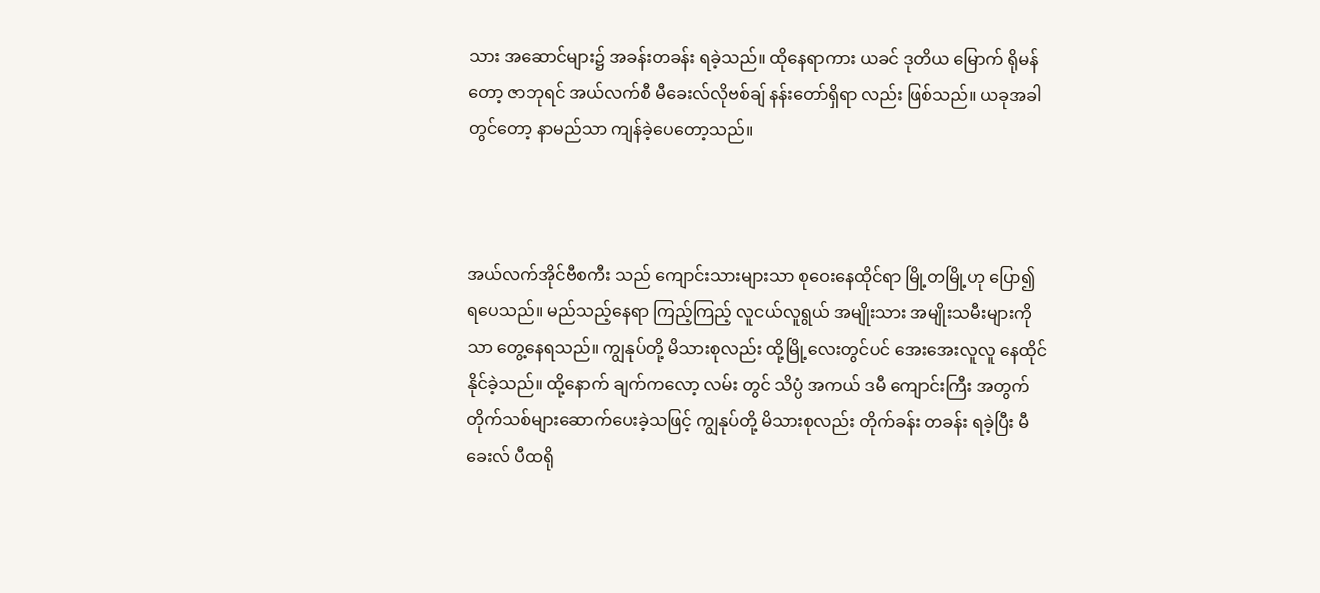သား အဆောင်များ၌ အခန်းတခန်း ရခဲ့သည်။ ထိုနေရာကား ယခင် ဒုတိယ မြောက် ရိုမန်တော့ ဇာဘုရင် အယ်လက်စီ မီခေးလ်လိုဗစ်ချ် နန်းတော်ရှိရာ လည်း ဖြစ်သည်။ ယခုအခါတွင်တော့ နာမည်သာ ကျန်ခဲ့ပေတော့သည်။



အယ်လက်အိုင်ဗီစကီး သည် ကျောင်းသားများသာ စုဝေးနေထိုင်ရာ မြို့တမြို့ဟု ပြော၍ ရပေသည်။ မည်သည့်နေရာ ကြည့်ကြည့် လူငယ်လူရွယ် အမျိုးသား အမျိုးသမီးများကိုသာ တွေ့နေရသည်။ ကျွနုပ်တို့ မိသားစုလည်း ထို့မြို့လေးတွင်ပင် အေးအေးလူလူ နေထိုင်နိုင်ခဲ့သည်။ ထို့နောက် ချက်ကလော့ လမ်း တွင် သိပ္ပံ အကယ် ဒမီ ကျောင်းကြီး အတွက် တိုက်သစ်များဆောက်ပေးခဲ့သဖြင့် ကျွနုပ်တို့ မိသားစုလည်း တိုက်ခန်း တခန်း ရခဲ့ပြီး မီခေးလ် ပီထရို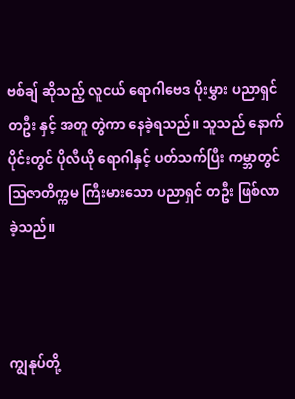ဗစ်ချ် ဆိုသည့် လူငယ် ရောဂါဗေဒ ပိုးမွှား ပညာရှင် တဦး နှင့် အတူ တွဲကာ နေခဲ့ရသည်။ သူသည် နောက်ပိုင်းတွင် ပိုလီယို ရောဂါနှင့် ပတ်သက်ပြီး ကမ္ဘာတွင် ဩဇာတိက္ကမ ကြီးမားသော ပညာရှင် တဦး ဖြစ်လာခဲ့သည်။



ကျွနုပ်တို့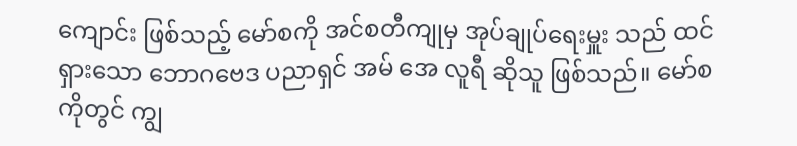ကျောင်း ဖြစ်သည့် မော်စကို အင်စတီကျုမှ အုပ်ချုပ်ရေးမှူး သည် ထင်ရှားသော ဘောဂဗေဒ ပညာရှင် အမ် အေ လူရီ ဆိုသူ ဖြစ်သည်။ မော်စကိုတွင် ကျွ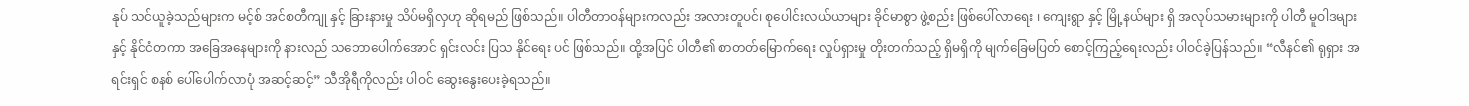နုပ် သင်ယူခဲ့သည်များက မင့်စ် အင်စတီကျု နှင့် ခြားနားမှု သိပ်မရှိလှဟု ဆိုရမည် ဖြစ်သည်။ ပါတီတာဝန်များကလည်း အလားတူပင်၊ စုပေါင်းလယ်ယာများ ခိုင်မာစွာ ဖွဲ့စည်း ဖြစ်ပေါ်လာရေး ၊ ကျေးရွာ နှင့် မြို့နယ်များ ရှိ အလုပ်သမားများကို ပါတီ မူဝါဒများ နှင့် နိုင်ငံတကာ အခြေအနေများကို နားလည် သဘောပေါက်အောင် ရှင်းလင်း ပြသ နိုင်ရေး ပင် ဖြစ်သည်။ ထို့အပြင် ပါတီ၏ စာတတ်မြောက်ရေး လှုပ်ရှားမှု တိုးတက်သည့် ရှိမရှိကို မျက်ခြေမပြတ် စောင့်ကြည့်ရေးလည်း ပါဝင်ခဲ့ပြန်သည်။ “လီနင်၏ ရုရှား အရင်းရှင် စနစ် ပေါ်ပေါက်လာပုံ အဆင့်ဆင့်” သီအိုရီကိုလည်း ပါဝင် ဆွေးနွေးပေးခဲ့ရသည်။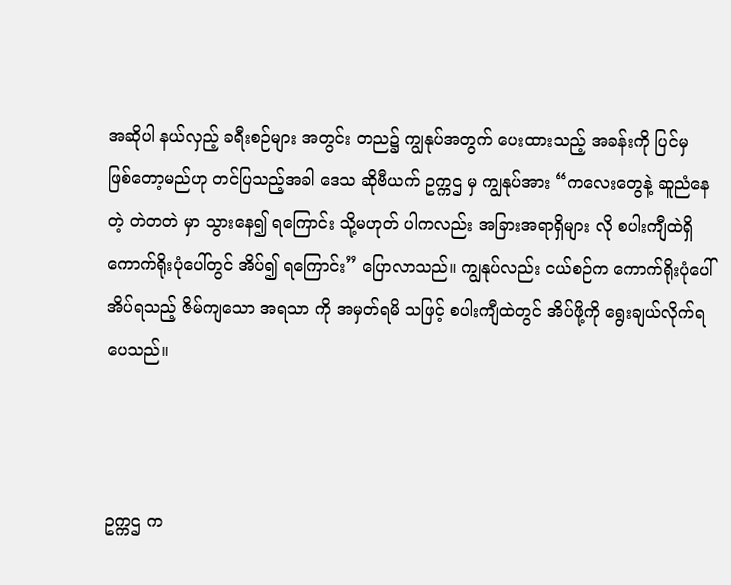အဆိုပါ နယ်လှည့် ခရီးစဉ်များ အတွင်း တည၌ ကျွနုပ်အတွက် ပေးထားသည့် အခန်းကို ပြင်မှ ဖြစ်တော့မည်ဟု တင်ပြသည့်အခါ ဒေသ ဆိုဗီယက် ဥက္ကဌ မှ ကျွနုပ်အား “ကလေးတွေနဲ့ ဆူညံနေတဲ့ တဲတတဲ မှာ သွားနေ၍ ရကြောင်း သို့မဟုတ် ပါကလည်း အခြားအရာရှိများ လို စပါးကျီထဲရှိ ကောက်ရိုးပုံပေါ်တွင် အိပ်၍ ရကြောင်း” ပြောလာသည်။ ကျွနုပ်လည်း ငယ်စဉ်က ကောက်ရိုးပုံပေါ် အိပ်ရသည့် ဇိမ်ကျသော အရသာ ကို အမှတ်ရမိ သဖြင့် စပါးကျီထဲတွင် အိပ်ဖို့ကို ရွေးချယ်လိုက်ရပေသည်။



ဥက္ကဌ က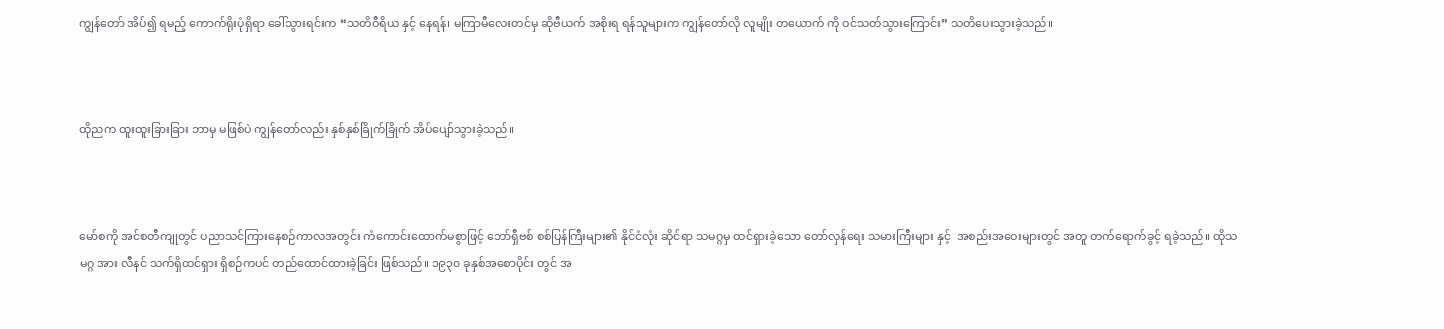ကျွန်တော် အိပ်၍ ရမည့် ကောက်ရိုးပုံရှိရာ ခေါ်သွားရင်းက “သတိဝီရိယ နှင့် နေရန်၊ မကြာမီလေးတင်မှ ဆိုဗီယက် အစိုးရ ရန်သူများက ကျွန်တော်လို လူမျိုး တယောက် ကို ဝင်သတ်သွားကြောင်း” သတိပေးသွားခဲ့သည်။



ထိုညက ထူးထူးခြားခြား ဘာမှ မဖြစ်ပဲ ကျွန်တော်လည်း နှစ်နှစ်ခြိုက်ခြိုက် အိပ်ပျော်သွားခဲ့သည်။



မော်စကို အင်စတီကျုတွင် ပညာသင်ကြားနေစဉ်ကာလအတွင်း ကံကောင်းထောက်မစွာဖြင့် ဘော်ရှီဗစ် စစ်ပြန်ကြီးများ၏ နိုင်ငံလုံး ဆိုင်ရာ သမဂ္ဂမှ ထင်ရှားခဲ့သော တော်လှန်ရေး သမားကြီးများ နှင့်  အစည်းအဝေးများတွင် အတူ တက်ရောက်ခွင့် ရခဲ့သည်။ ထိုသမဂ္ဂ အား လီနင် သက်ရှိထင်ရှား ရှိစဉ်ကပင် တည်ထောင်ထားခဲ့ခြင်း ဖြစ်သည်။ ၁၉၃၀ ခုနှစ်အစောပိုင်း တွင် အ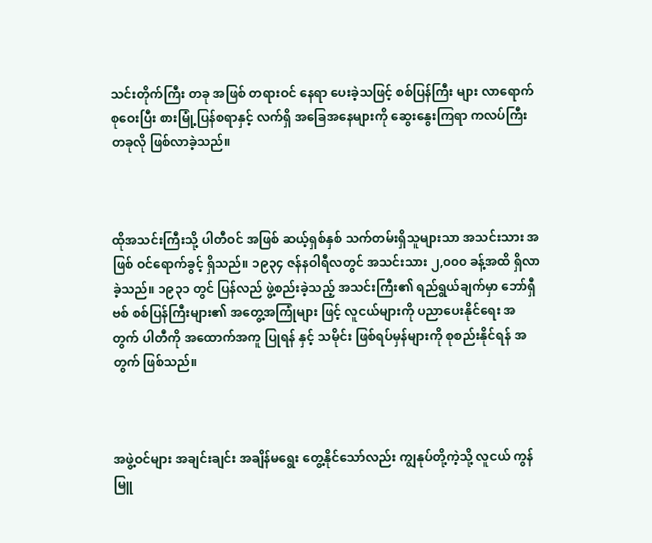သင်းတိုက်ကြီး တခု အဖြစ် တရားဝင် နေရာ ပေးခဲ့သဖြင့် စစ်ပြန်ကြီး များ လာရောက် စုဝေးပြီး စားမြုံ့ပြန်စရာနှင့် လက်ရှိ အခြေအနေများကို ဆွေးနွေးကြရာ ကလပ်ကြီး တခုလို ဖြစ်လာခဲ့သည်။



ထိုအသင်းကြီးသို့ ပါတီဝင် အဖြစ် ဆယ့်ရှစ်နှစ် သက်တမ်းရှိသူများသာ အသင်းသား အဖြစ် ဝင်ရောက်ခွင့် ရှိသည်။ ၁၉၃၄ ဇန်နဝါရီလတွင် အသင်းသား ၂,၀၀၀ ခန့်အထိ ရှိလာခဲ့သည်။ ၁၉၃၁ တွင် ပြန်လည် ဖွဲ့စည်းခဲ့သည့် အသင်းကြီး၏ ရည်ရွယ်ချက်မှာ ဘော်ရှီဗစ် စစ်ပြန်ကြီးများ၏ အတွေ့အကြုံများ ဖြင့် လူငယ်များကို ပညာပေးနိုင်ရေး အတွက် ပါတီကို အထောက်အကူ ပြုရန် နှင့် သမိုင်း ဖြစ်ရပ်မှန်များကို စုစည်းနိုင်ရန် အတွက် ဖြစ်သည်။



အဖွဲ့ဝင်များ အချင်းချင်း အချိန်မရွေး တွေ့နိုင်သော်လည်း ကျွနုပ်တို့ကဲ့သို့ လူငယ် ကွန်မြူ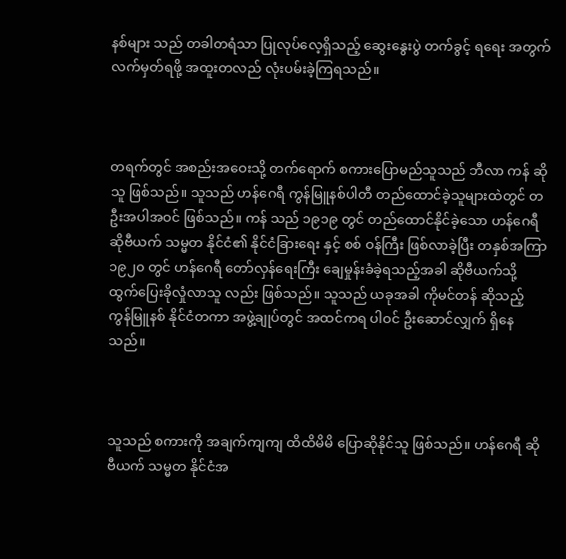နစ်များ သည် တခါတရံသာ ပြုလုပ်လေ့ရှိသည့် ဆွေးနွေးပွဲ တက်ခွင့် ရရေး အတွက် လက်မှတ်ရဖို့ အထူးတလည် လုံးပမ်းခဲ့ကြရသည်။



တရက်တွင် အစည်းအဝေးသို့ တက်ရောက် စကားပြောမည်သူသည် ဘီလာ ကန် ဆိုသူ ဖြစ်သည်။ သူသည် ဟန်ဂေရီ ကွန်မြူနစ်ပါတီ တည်ထောင်ခဲ့သူများထဲတွင် တဦးအပါအဝင် ဖြစ်သည်။ ကန် သည် ၁၉၁၉ တွင် တည်ထောင်နိုင်ခဲ့သော ဟန်ဂေရီ ဆိုဗီယက် သမ္မတ နိုင်ငံ၏ နိုင်ငံခြားရေး နှင့် စစ် ဝန်ကြီး ဖြစ်လာခဲ့ပြီး တနှစ်အကြာ ၁၉၂၀ တွင် ဟန်ဂေရီ တော်လှန်ရေးကြီး ချေမှုန်းခံခဲ့ရသည့်အခါ ဆိုဗီယက်သို့ ထွက်ပြေးခိုလှုံလာသူ လည်း ဖြစ်သည်။ သူသည် ယခုအခါ ကိုမင်တန် ဆိုသည့် ကွန်မြူနစ် နိုင်ငံတကာ အဖွဲ့ချုပ်တွင် အထင်ကရ ပါဝင် ဦးဆောင်လျှက် ရှိနေသည်။



သူသည် စကားကို အချက်ကျကျ ထိထိမိမိ ပြောဆိုနိုင်သူ ဖြစ်သည်။ ဟန်ဂေရီ ဆိုဗီယက် သမ္မတ နိုင်ငံအ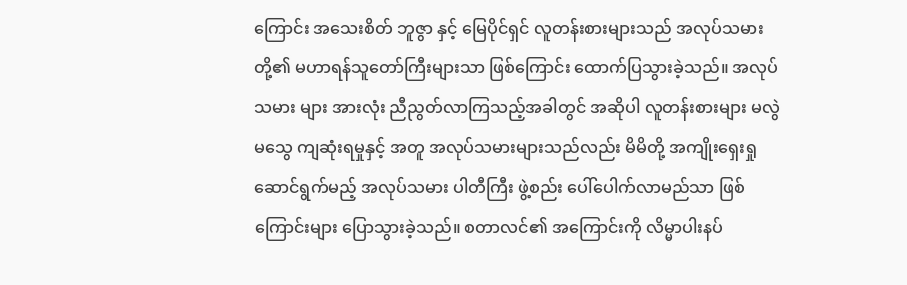ကြောင်း အသေးစိတ် ဘူဇွာ နှင့် မြေပိုင်ရှင် လူတန်းစားများသည် အလုပ်သမားတို့၏ မဟာရန်သူတော်ကြီးများသာ ဖြစ်ကြောင်း ထောက်ပြသွားခဲ့သည်။ အလုပ်သမား များ အားလုံး ညီညွတ်လာကြသည့်အခါတွင် အဆိုပါ လူတန်းစားများ မလွဲမသွေ ကျဆုံးရမှုနှင့် အတူ အလုပ်သမားများသည်လည်း မိမိတို့ အကျိုးရှေးရှုဆောင်ရွက်မည့် အလုပ်သမား ပါတီကြီး ဖွဲ့စည်း ပေါ်ပေါက်လာမည်သာ ဖြစ်ကြောင်းများ ပြောသွားခဲ့သည်။ စတာလင်၏ အကြောင်းကို လိမ္မာပါးနပ်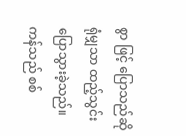စွာ ဖြင့် ပြောသည်ဆိုရုံမျှသာ ထည့်သွင်း ပြောသွားခဲ့သည်။ ကန်သည် စစ်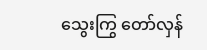သွေးကြွ တော်လှန်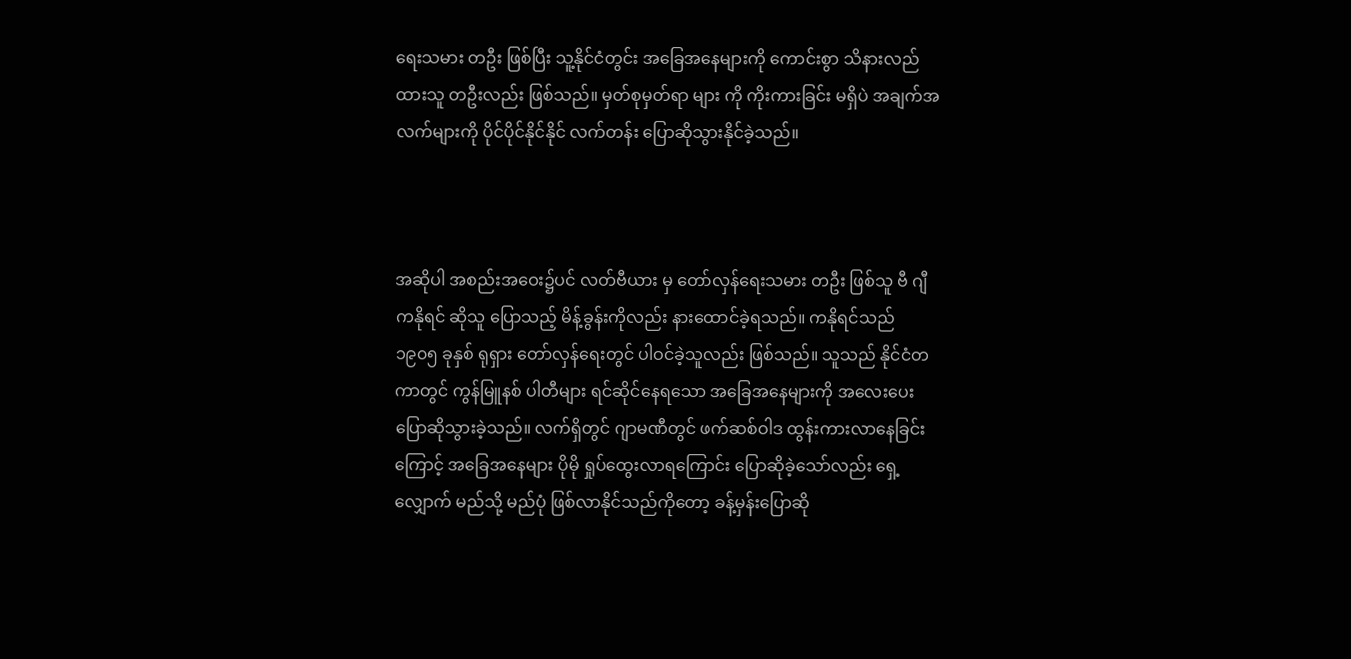ရေးသမား တဦး ဖြစ်ပြီး သူ့နိုင်ငံတွင်း အခြေအနေများကို ကောင်းစွာ သိနားလည် ထားသူ တဦးလည်း ဖြစ်သည်။ မှတ်စုမှတ်ရာ များ ကို ကိုးကားခြင်း မရှိပဲ အချက်အလက်များကို ပိုင်ပိုင်နိုင်နိုင် လက်တန်း ပြောဆိုသွားနိုင်ခဲ့သည်။



အဆိုပါ အစည်းအဝေး၌ပင် လတ်ဗီယား မှ တော်လှန်ရေးသမား တဦး ဖြစ်သူ ဗီ ဂျီ ကနိုရင် ဆိုသူ ပြောသည့် မိန့်ခွန်းကိုလည်း နားထောင်ခဲ့ရသည်။ ကနိုရင်သည် ၁၉၀၅ ခုနှစ် ရုရှား တော်လှန်ရေးတွင် ပါဝင်ခဲ့သူလည်း ဖြစ်သည်။ သူသည် နိုင်ငံတကာတွင် ကွန်မြူနစ် ပါတီများ ရင်ဆိုင်နေရသော အခြေအနေများကို အလေးပေး ပြောဆိုသွားခဲ့သည်။ လက်ရှိတွင် ဂျာမဏီတွင် ဖက်ဆစ်ဝါဒ ထွန်းကားလာနေခြင်းကြောင့် အခြေအနေများ ပိုမို ရှုပ်ထွေးလာရကြောင်း ပြောဆိုခဲ့သော်လည်း ရှေ့လျှောက် မည်သို့ မည်ပုံ ဖြစ်လာနိုင်သည်ကိုတော့ ခန့်မှန်းပြောဆို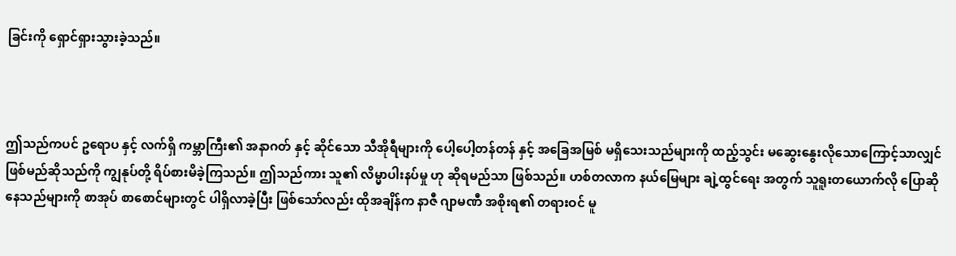ခြင်းကို ရှောင်ရှားသွားခဲ့သည်။



ဤသည်ကပင် ဥရောပ နှင့် လက်ရှိ ကမ္ဘာကြီး၏ အနာဂတ် နှင့် ဆိုင်သော သီအိုရီများကို ပေါ့ပေါ့တန်တန် နှင့် အခြေအမြစ် မရှိသေးသည်များကို ထည့်သွင်း မဆွေးနွေးလိုသောကြောင့်သာလျှင် ဖြစ်မည်ဆိုသည်ကို ကျွနုပ်တို့ ရိပ်စားမိခဲ့ကြသည်။ ဤသည်ကား သူ၏ လိမ္မာပါးနပ်မှု ဟု ဆိုရမည်သာ ဖြစ်သည်။ ဟစ်တလာက နယ်မြေများ ချဲ့ထွင်ရေး အတွက် သူရူးတယောက်လို ပြောဆိုနေသည်များကို စာအုပ် စာစောင်များတွင် ပါရှိလာခဲ့ပြီး ဖြစ်သော်လည်း ထိုအချိန်က နာဇီ ဂျာမဏီ အစိုးရ၏ တရားဝင် မူ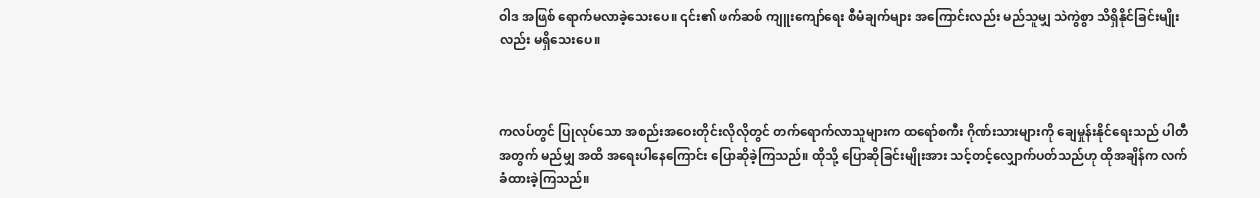ဝါဒ အဖြစ် ရောက်မလာခဲ့သေးပေ။ ၎င်း၏ ဖက်ဆစ် ကျူးကျော်ရေး စီမံချက်များ အကြောင်းလည်း မည်သူမျှ သဲကွဲစွာ သိရှိနိုင်ခြင်းမျိုးလည်း မရှိသေးပေ။



ကလပ်တွင် ပြုလုပ်သော အစည်းအဝေးတိုင်းလိုလိုတွင် တက်ရောက်လာသူများက ထရော်စကီး ဂိုဏ်းသားများကို ချေမှုန်းနိုင်ရေးသည် ပါတီအတွက် မည်မျှ အထိ အရေးပါနေကြောင်း ပြောဆိုခဲ့ကြသည်။ ထိုသို့ ပြောဆိုခြင်းမျိုးအား သင့်တင့်လျှောက်ပတ်သည်ဟု ထိုအချိန်က လက်ခံထားခဲ့ကြသည်။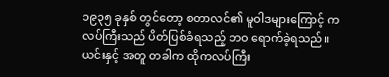၁၉၃၅ ခုနှစ် တွင်တော့ စတာလင်၏ မူဝါဒများကြောင့် ကလပ်ကြီးသည် ပိတ်ပြစ်ခံရသည့် ဘဝ ရောက်ခဲ့ရသည်။ ယင်းနှင့် အတူ တခါက ထိုကလပ်ကြီး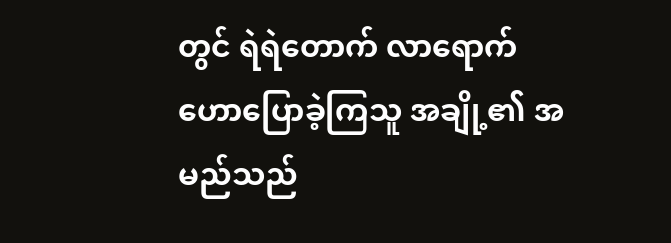တွင် ရဲရဲတောက် လာရောက် ဟောပြောခဲ့ကြသူ အချို့၏ အမည်သည်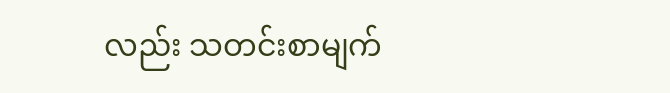လည်း သတင်းစာမျက်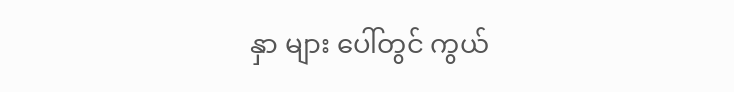နှာ များ ပေါ်တွင် ကွယ်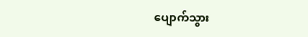ပျောက်သွား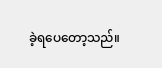ခဲ့ရပေတော့သည်။